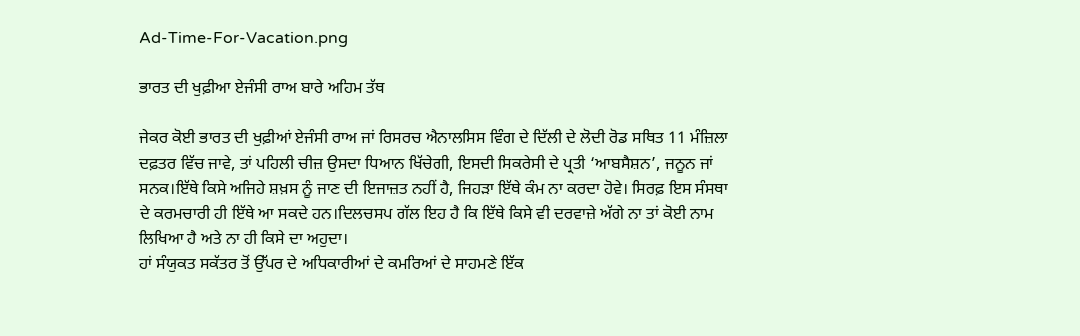Ad-Time-For-Vacation.png

ਭਾਰਤ ਦੀ ਖੁਫ਼ੀਆ ਏਜੰਸੀ ਰਾਅ ਬਾਰੇ ਅਹਿਮ ਤੱਥ

ਜੇਕਰ ਕੋਈ ਭਾਰਤ ਦੀ ਖੁਫ਼ੀਆਂ ਏਜੰਸੀ ਰਾਅ ਜਾਂ ਰਿਸਰਚ ਐਨਾਲਸਿਸ ਵਿੰਗ ਦੇ ਦਿੱਲੀ ਦੇ ਲੋਦੀ ਰੋਡ ਸਥਿਤ 11 ਮੰਜ਼ਿਲਾ ਦਫ਼ਤਰ ਵਿੱਚ ਜਾਵੇ, ਤਾਂ ਪਹਿਲੀ ਚੀਜ਼ ਉਸਦਾ ਧਿਆਨ ਖਿੱਚੇਗੀ, ਇਸਦੀ ਸਿਕਰੇਸੀ ਦੇ ਪ੍ਰਤੀ ‘ਆਬਸੈਸ਼ਨ’, ਜਨੂਨ ਜਾਂ ਸਨਕ।ਇੱਥੇ ਕਿਸੇ ਅਜਿਹੇ ਸ਼ਖ਼ਸ ਨੂੰ ਜਾਣ ਦੀ ਇਜਾਜ਼ਤ ਨਹੀਂ ਹੈ, ਜਿਹੜਾ ਇੱਥੇ ਕੰਮ ਨਾ ਕਰਦਾ ਹੋਵੇ। ਸਿਰਫ਼ ਇਸ ਸੰਸਥਾ ਦੇ ਕਰਮਚਾਰੀ ਹੀ ਇੱਥੇ ਆ ਸਕਦੇ ਹਨ।ਦਿਲਚਸਪ ਗੱਲ ਇਹ ਹੈ ਕਿ ਇੱਥੇ ਕਿਸੇ ਵੀ ਦਰਵਾਜ਼ੇ ਅੱਗੇ ਨਾ ਤਾਂ ਕੋਈ ਨਾਮ ਲਿਖਿਆ ਹੈ ਅਤੇ ਨਾ ਹੀ ਕਿਸੇ ਦਾ ਅਹੁਦਾ।
ਹਾਂ ਸੰਯੁਕਤ ਸਕੱਤਰ ਤੋਂ ਉੱਪਰ ਦੇ ਅਧਿਕਾਰੀਆਂ ਦੇ ਕਮਰਿਆਂ ਦੇ ਸਾਹਮਣੇ ਇੱਕ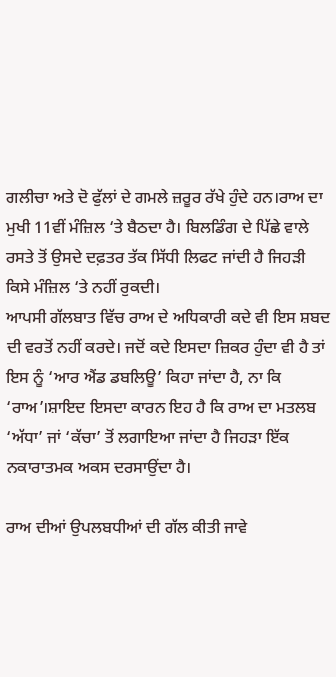ਗਲੀਚਾ ਅਤੇ ਦੋ ਫੁੱਲਾਂ ਦੇ ਗਮਲੇ ਜ਼ਰੂਰ ਰੱਖੇ ਹੁੰਦੇ ਹਨ।ਰਾਅ ਦਾ ਮੁਖੀ 11ਵੀਂ ਮੰਜ਼ਿਲ ‘ਤੇ ਬੈਠਦਾ ਹੈ। ਬਿਲਡਿੰਗ ਦੇ ਪਿੱਛੇ ਵਾਲੇ ਰਸਤੇ ਤੋਂ ਉਸਦੇ ਦਫ਼ਤਰ ਤੱਕ ਸਿੱਧੀ ਲਿਫਟ ਜਾਂਦੀ ਹੈ ਜਿਹੜੀ ਕਿਸੇ ਮੰਜ਼ਿਲ ‘ਤੇ ਨਹੀਂ ਰੁਕਦੀ।
ਆਪਸੀ ਗੱਲਬਾਤ ਵਿੱਚ ਰਾਅ ਦੇ ਅਧਿਕਾਰੀ ਕਦੇ ਵੀ ਇਸ ਸ਼ਬਦ ਦੀ ਵਰਤੋਂ ਨਹੀਂ ਕਰਦੇ। ਜਦੋਂ ਕਦੇ ਇਸਦਾ ਜ਼ਿਕਰ ਹੁੰਦਾ ਵੀ ਹੈ ਤਾਂ ਇਸ ਨੂੰ ‘ਆਰ ਐਂਡ ਡਬਲਿਊ’ ਕਿਹਾ ਜਾਂਦਾ ਹੈ, ਨਾ ਕਿ ‘ਰਾਅ’।ਸ਼ਾਇਦ ਇਸਦਾ ਕਾਰਨ ਇਹ ਹੈ ਕਿ ਰਾਅ ਦਾ ਮਤਲਬ ‘ਅੱਧਾ’ ਜਾਂ ‘ਕੱਚਾ’ ਤੋਂ ਲਗਾਇਆ ਜਾਂਦਾ ਹੈ ਜਿਹੜਾ ਇੱਕ ਨਕਾਰਾਤਮਕ ਅਕਸ ਦਰਸਾਉਂਦਾ ਹੈ।

ਰਾਅ ਦੀਆਂ ਉਪਲਬਧੀਆਂ ਦੀ ਗੱਲ ਕੀਤੀ ਜਾਵੇ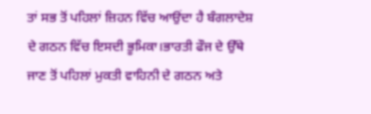ਤਾਂ ਸਭ ਤੋਂ ਪਹਿਲਾਂ ਜ਼ਿਹਨ ਵਿੱਚ ਆਉਂਦਾ ਹੈ ਬੰਗਲਾਦੇਸ਼ ਦੇ ਗਠਨ ਵਿੱਚ ਇਸਦੀ ਭੂਮਿਕਾ।ਭਾਰਤੀ ਫੌਜ ਦੇ ਉੱਥੇ ਜਾਣ ਤੋਂ ਪਹਿਲਾਂ ਮੁਕਤੀ ਵਾਹਿਨੀ ਦੇ ਗਠਨ ਅਤੇ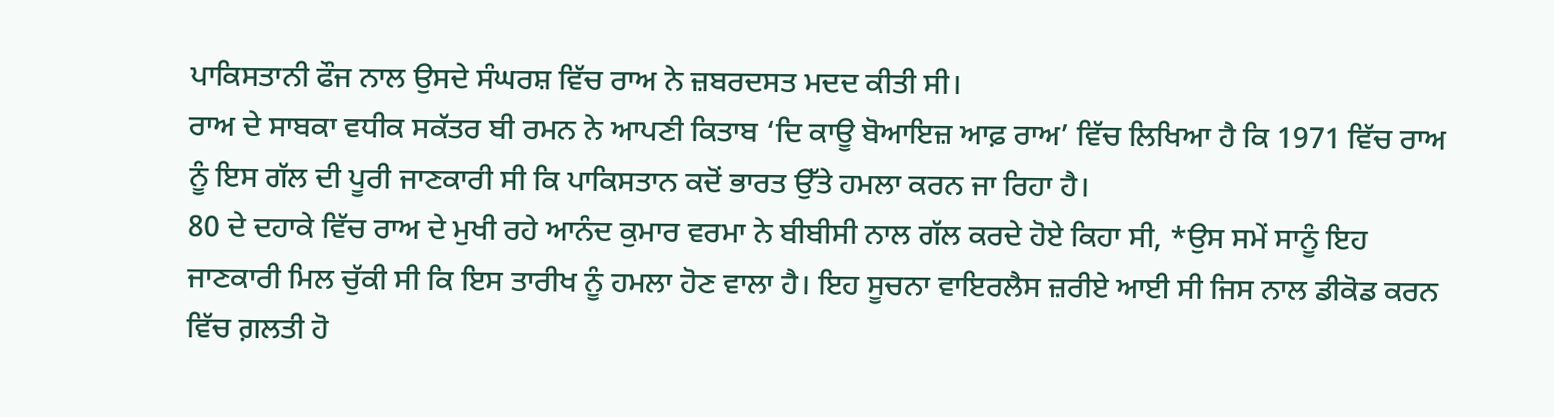ਪਾਕਿਸਤਾਨੀ ਫੌਜ ਨਾਲ ਉਸਦੇ ਸੰਘਰਸ਼ ਵਿੱਚ ਰਾਅ ਨੇ ਜ਼ਬਰਦਸਤ ਮਦਦ ਕੀਤੀ ਸੀ।
ਰਾਅ ਦੇ ਸਾਬਕਾ ਵਧੀਕ ਸਕੱਤਰ ਬੀ ਰਮਨ ਨੇ ਆਪਣੀ ਕਿਤਾਬ ‘ਦਿ ਕਾਊ ਬੋਆਇਜ਼ ਆਫ਼ ਰਾਅ’ ਵਿੱਚ ਲਿਖਿਆ ਹੈ ਕਿ 1971 ਵਿੱਚ ਰਾਅ ਨੂੰ ਇਸ ਗੱਲ ਦੀ ਪੂਰੀ ਜਾਣਕਾਰੀ ਸੀ ਕਿ ਪਾਕਿਸਤਾਨ ਕਦੋਂ ਭਾਰਤ ਉੱਤੇ ਹਮਲਾ ਕਰਨ ਜਾ ਰਿਹਾ ਹੈ।
80 ਦੇ ਦਹਾਕੇ ਵਿੱਚ ਰਾਅ ਦੇ ਮੁਖੀ ਰਹੇ ਆਨੰਦ ਕੁਮਾਰ ਵਰਮਾ ਨੇ ਬੀਬੀਸੀ ਨਾਲ ਗੱਲ ਕਰਦੇ ਹੋਏ ਕਿਹਾ ਸੀ, *ਉਸ ਸਮੇਂ ਸਾਨੂੰ ਇਹ ਜਾਣਕਾਰੀ ਮਿਲ ਚੁੱਕੀ ਸੀ ਕਿ ਇਸ ਤਾਰੀਖ ਨੂੰ ਹਮਲਾ ਹੋਣ ਵਾਲਾ ਹੈ। ਇਹ ਸੂਚਨਾ ਵਾਇਰਲੈਸ ਜ਼ਰੀਏ ਆਈ ਸੀ ਜਿਸ ਨਾਲ ਡੀਕੋਡ ਕਰਨ ਵਿੱਚ ਗ਼ਲਤੀ ਹੋ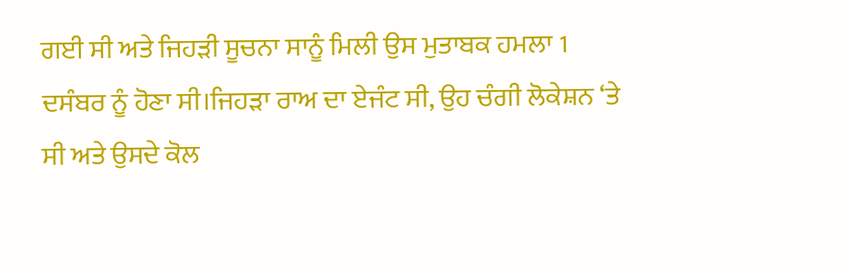ਗਈ ਸੀ ਅਤੇ ਜਿਹੜੀ ਸੂਚਨਾ ਸਾਨੂੰ ਮਿਲੀ ਉਸ ਮੁਤਾਬਕ ਹਮਲਾ 1 ਦਸੰਬਰ ਨੂੰ ਹੋਣਾ ਸੀ।ਜਿਹੜਾ ਰਾਅ ਦਾ ਏਜੰਟ ਸੀ, ਉਹ ਚੰਗੀ ਲੋਕੇਸ਼ਨ ‘ਤੇ ਸੀ ਅਤੇ ਉਸਦੇ ਕੋਲ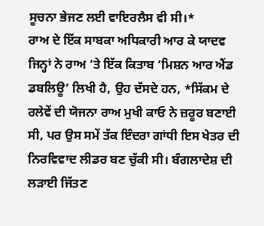ਸੂਚਨਾ ਭੇਜਣ ਲਈ ਵਾਇਰਲੈਸ ਵੀ ਸੀ।*
ਰਾਅ ਦੇ ਇੱਕ ਸਾਬਕਾ ਅਧਿਕਾਰੀ ਆਰ ਕੇ ਯਾਦਵ ਜਿਨ੍ਹਾਂ ਨੇ ਰਾਅ ‘ਤੇ ਇੱਕ ਕਿਤਾਬ ‘ਮਿਸ਼ਨ ਆਰ ਐਂਡ ਡਬਲਿਊ’ ਲਿਖੀ ਹੈ, ਉਹ ਦੱਸਦੇ ਹਨ, *ਸਿੱਕਮ ਦੇ ਰਲੇਵੇਂ ਦੀ ਯੋਜਨਾ ਰਾਅ ਮੁਖੀ ਕਾਓ ਨੇ ਜ਼ਰੂਰ ਬਣਾਈ ਸੀ, ਪਰ ਉਸ ਸਮੇਂ ਤੱਕ ਇੰਦਰਾ ਗਾਂਧੀ ਇਸ ਖੇਤਰ ਦੀ ਨਿਰਵਿਵਾਦ ਲੀਡਰ ਬਣ ਚੁੱਕੀ ਸੀ। ਬੰਗਲਾਦੇਸ਼ ਦੀ ਲੜਾਈ ਜਿੱਤਣ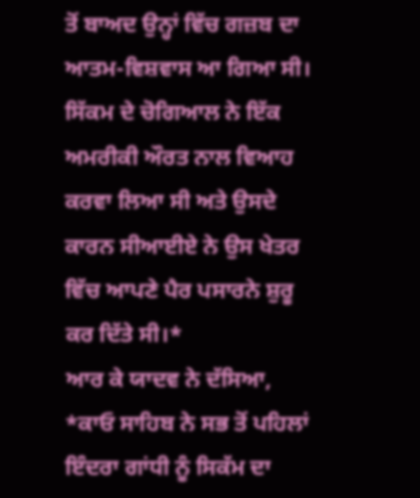ਤੋਂ ਬਾਅਦ ਉਨ੍ਹਾਂ ਵਿੱਚ ਗਜ਼ਬ ਦਾ ਆਤਮ-ਵਿਸ਼ਵਾਸ ਆ ਗਿਆ ਸੀ।
ਸਿੱਕਮ ਦੇ ਚੋਗਿਆਲ ਨੇ ਇੱਕ ਅਮਰੀਕੀ ਔਰਤ ਨਾਲ ਵਿਆਹ ਕਰਵਾ ਲਿਆ ਸੀ ਅਤੇ ਉਸਦੇ ਕਾਰਨ ਸੀਆਈਏ ਨੇ ਉਸ ਖੇਤਰ ਵਿੱਚ ਆਪਣੇ ਪੈਰ ਪਸਾਰਨੇ ਸ਼ੁਰੂ ਕਰ ਦਿੱਤੇ ਸੀ।*
ਆਰ ਕੇ ਯਾਦਵ ਨੇ ਦੱਸਿਆ, *ਕਾਓ ਸਾਹਿਬ ਨੇ ਸਭ ਤੋਂ ਪਹਿਲਾਂ ਇੰਦਰਾ ਗਾਂਧੀ ਨੂੰ ਸਿਕੱਮ ਦਾ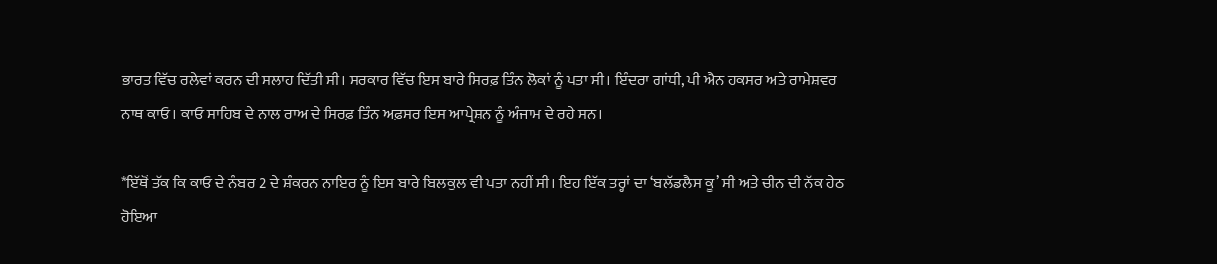ਭਾਰਤ ਵਿੱਚ ਰਲੇਵਾਂ ਕਰਨ ਦੀ ਸਲਾਹ ਦਿੱਤੀ ਸੀ। ਸਰਕਾਰ ਵਿੱਚ ਇਸ ਬਾਰੇ ਸਿਰਫ਼ ਤਿੰਨ ਲੋਕਾਂ ਨੂੰ ਪਤਾ ਸੀ। ਇੰਦਰਾ ਗਾਂਧੀ, ਪੀ ਐਨ ਹਕਸਰ ਅਤੇ ਰਾਮੇਸ਼ਵਰ ਨਾਥ ਕਾਓ। ਕਾਓ ਸਾਹਿਬ ਦੇ ਨਾਲ ਰਾਅ ਦੇ ਸਿਰਫ਼ ਤਿੰਨ ਅਫ਼ਸਰ ਇਸ ਆਪ੍ਰੇਸ਼ਨ ਨੂੰ ਅੰਜਾਮ ਦੇ ਰਹੇ ਸਨ।

*ਇੱਥੋਂ ਤੱਕ ਕਿ ਕਾਓ ਦੇ ਨੰਬਰ 2 ਦੇ ਸ਼ੰਕਰਨ ਨਾਇਰ ਨੂੰ ਇਸ ਬਾਰੇ ਬਿਲਕੁਲ ਵੀ ਪਤਾ ਨਹੀਂ ਸੀ। ਇਹ ਇੱਕ ਤਰ੍ਹਾਂ ਦਾ ‘ਬਲੱਡਲੈਸ ਕੂ’ ਸੀ ਅਤੇ ਚੀਨ ਦੀ ਨੱਕ ਹੇਠ ਹੋਇਆ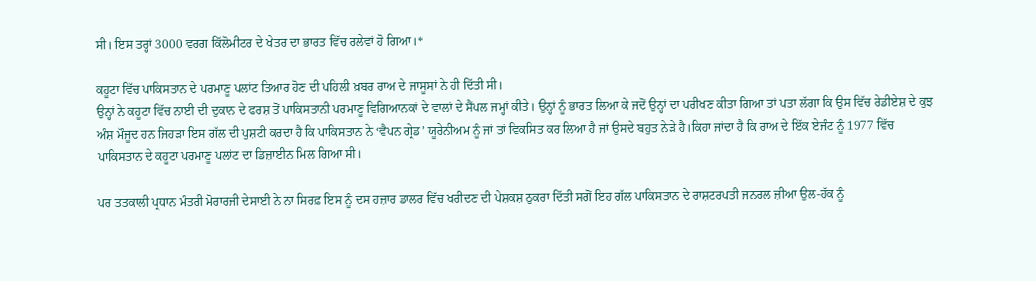ਸੀ। ਇਸ ਤਰ੍ਹਾਂ 3000 ਵਰਗ ਕਿੱਲੋਮੀਟਰ ਦੇ ਖੇਤਰ ਦਾ ਭਾਰਤ ਵਿੱਚ ਰਲੇਵਾਂ ਹੋ ਗਿਆ।*

ਕਹੂਟਾ ਵਿੱਚ ਪਾਕਿਸਤਾਨ ਦੇ ਪਰਮਾਣੂ ਪਲਾਂਟ ਤਿਆਰ ਹੋਣ ਦੀ ਪਹਿਲੀ ਖ਼ਬਰ ਰਾਅ ਦੇ ਜਾਸੂਸਾਂ ਨੇ ਹੀ ਦਿੱਤੀ ਸੀ।
ਉਨ੍ਹਾਂ ਨੇ ਕਹੂਟਾ ਵਿੱਚ ਨਾਈ ਦੀ ਦੁਕਾਨ ਦੇ ਫਰਸ਼ ਤੋਂ ਪਾਕਿਸਤਾਨੀ ਪਰਮਾਣੂ ਵਿਗਿਆਨਕਾਂ ਦੇ ਵਾਲਾਂ ਦੇ ਸੈਂਪਲ ਜਮ੍ਹਾਂ ਕੀਤੇ। ਉਨ੍ਹਾਂ ਨੂੰ ਭਾਰਤ ਲਿਆ ਕੇ ਜਦੋਂ ਉਨ੍ਹਾਂ ਦਾ ਪਰੀਖਣ ਕੀਤਾ ਗਿਆ ਤਾਂ ਪਤਾ ਲੱਗਾ ਕਿ ਉਸ ਵਿੱਚ ਰੇਡੀਏਸ਼ ਦੇ ਕੁਝ ਅੰਸ਼ ਮੌਜੂਦ ਹਨ ਜਿਹੜਾ ਇਸ ਗੱਲ ਦੀ ਪੁਸ਼ਟੀ ਕਰਦਾ ਹੈ ਕਿ ਪਾਕਿਸਤਾਨ ਨੇ ‘ਵੈਪਨ ਗ੍ਰੇਡ’ ਯੂਰੇਨੀਅਮ ਨੂੰ ਜਾਂ ਤਾਂ ਵਿਕਸਿਤ ਕਰ ਲਿਆ ਹੈ ਜਾਂ ਉਸਦੇ ਬਹੁਤ ਨੇੜੇ ਹੈ।ਕਿਹਾ ਜਾਂਦਾ ਹੈ ਕਿ ਰਾਅ ਦੇ ਇੱਕ ਏਜੰਟ ਨੂੰ 1977 ਵਿੱਚ ਪਾਕਿਸਤਾਨ ਦੇ ਕਹੂਟਾ ਪਰਮਾਣੂ ਪਲਾਂਟ ਦਾ ਡਿਜ਼ਾਈਨ ਮਿਲ ਗਿਆ ਸੀ।

ਪਰ ਤਤਕਾਲੀ ਪ੍ਰਧਾਨ ਮੰਤਰੀ ਮੋਰਾਰਜੀ ਦੇਸਾਈ ਨੇ ਨਾ ਸਿਰਫ਼ ਇਸ ਨੂੰ ਦਸ ਹਜ਼ਾਰ ਡਾਲਰ ਵਿੱਚ ਖਰੀਦਣ ਦੀ ਪੇਸ਼ਕਸ਼ ਠੁਕਰਾ ਦਿੱਤੀ ਸਗੋਂ ਇਹ ਗੱਲ ਪਾਕਿਸਤਾਨ ਦੇ ਰਾਸ਼ਟਰਪਤੀ ਜਨਰਲ ਜ਼ੀਆ ਉਲ-ਹੱਕ ਨੂੰ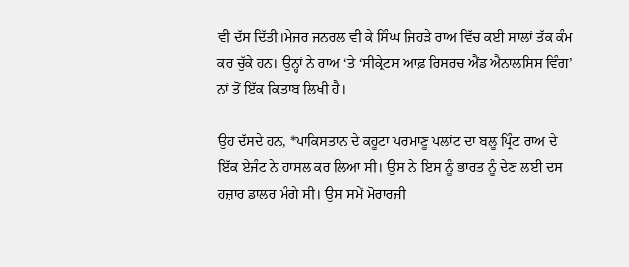ਵੀ ਦੱਸ ਦਿੱਤੀ।ਮੇਜਰ ਜਨਰਲ ਵੀ ਕੇ ਸਿੰਘ ਜਿਹੜੇ ਰਾਅ ਵਿੱਚ ਕਈ ਸਾਲਾਂ ਤੱਕ ਕੰਮ ਕਰ ਚੁੱਕੇ ਹਨ। ਉਨ੍ਹਾਂ ਨੇ ਰਾਅ ‘ਤੇ ‘ਸੀਕ੍ਰੇਟਸ ਆਫ਼ ਰਿਸਰਚ ਐਂਡ ਐਨਾਲਸਿਸ ਵਿੰਗ’ ਨਾਂ ਤੋਂ ਇੱਕ ਕਿਤਾਬ ਲਿਖੀ ਹੈ।

ਉਹ ਦੱਸਦੇ ਹਨ, *ਪਾਕਿਸਤਾਨ ਦੇ ਕਹੂਟਾ ਪਰਮਾਣੂ ਪਲਾਂਟ ਦਾ ਬਲੂ ਪ੍ਰਿੰਟ ਰਾਅ ਦੇ ਇੱਕ ਏਜੰਟ ਨੇ ਹਾਸਲ ਕਰ ਲਿਆ ਸੀ। ਉਸ ਨੇ ਇਸ ਨੂੰ ਭਾਰਤ ਨੂੰ ਦੇਣ ਲਈ ਦਸ ਹਜ਼ਾਰ ਡਾਲਰ ਮੰਗੇ ਸੀ। ਉਸ ਸਮੇਂ ਮੋਰਾਰਜੀ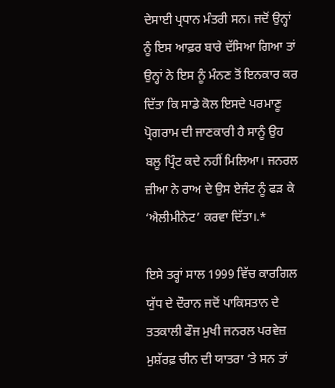ਦੇਸਾਈ ਪ੍ਰਧਾਨ ਮੰਤਰੀ ਸਨ। ਜਦੋਂ ਉਨ੍ਹਾਂ ਨੂੰ ਇਸ ਆਫ਼ਰ ਬਾਰੇ ਦੱਸਿਆ ਗਿਆ ਤਾਂ ਉਨ੍ਹਾਂ ਨੇ ਇਸ ਨੂੰ ਮੰਨਣ ਤੋਂ ਇਨਕਾਰ ਕਰ ਦਿੱਤਾ ਕਿ ਸਾਡੇ ਕੋਲ ਇਸਦੇ ਪਰਮਾਣੂ ਪ੍ਰੋਗਰਾਮ ਦੀ ਜਾਣਕਾਰੀ ਹੈ ਸਾਨੂੰ ਉਹ ਬਲੂ ਪ੍ਰਿੰਟ ਕਦੇ ਨਹੀਂ ਮਿਲਿਆ। ਜਨਰਲ ਜ਼ੀਆ ਨੇ ਰਾਅ ਦੇ ਉਸ ਏਜੰਟ ਨੂੰ ਫੜ ਕੇ ‘ਐਲੀਮੀਨੇਟ’ ਕਰਵਾ ਦਿੱਤਾ।.*

ਇਸੇ ਤਰ੍ਹਾਂ ਸਾਲ 1999 ਵਿੱਚ ਕਾਰਗਿਲ ਯੁੱਧ ਦੇ ਦੌਰਾਨ ਜਦੋਂ ਪਾਕਿਸਤਾਨ ਦੇ ਤਤਕਾਲੀ ਫੌਜ ਮੁਖੀ ਜਨਰਲ ਪਰਵੇਜ਼ ਮੁਸ਼ੱਰਫ਼ ਚੀਨ ਦੀ ਯਾਤਰਾ ‘ਤੇ ਸਨ ਤਾਂ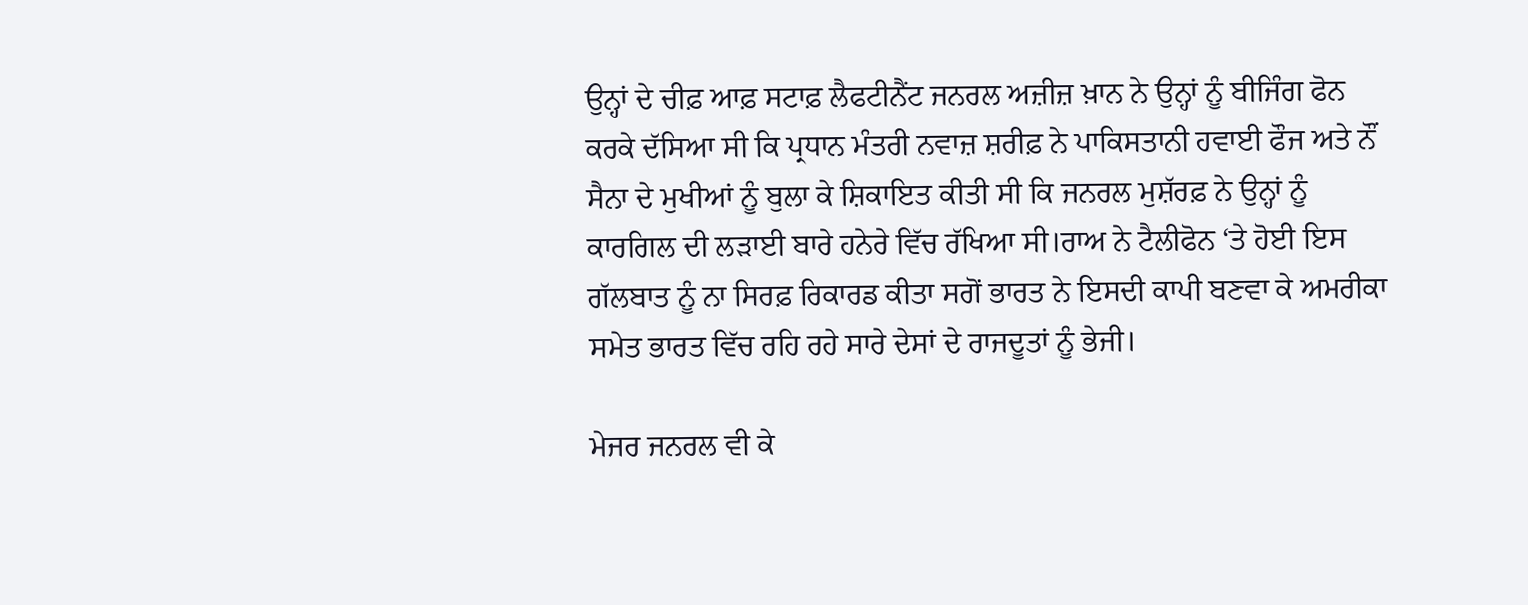ਉਨ੍ਹਾਂ ਦੇ ਚੀਫ਼ ਆਫ਼ ਸਟਾਫ਼ ਲੈਫਟੀਨੈਂਟ ਜਨਰਲ ਅਜ਼ੀਜ਼ ਖ਼ਾਨ ਨੇ ਉਨ੍ਹਾਂ ਨੂੰ ਬੀਜਿੰਗ ਫੋਨ ਕਰਕੇ ਦੱਸਿਆ ਸੀ ਕਿ ਪ੍ਰਧਾਨ ਮੰਤਰੀ ਨਵਾਜ਼ ਸ਼ਰੀਫ਼ ਨੇ ਪਾਕਿਸਤਾਨੀ ਹਵਾਈ ਫੌਜ ਅਤੇ ਨੌਂ ਸੈਨਾ ਦੇ ਮੁਖੀਆਂ ਨੂੰ ਬੁਲਾ ਕੇ ਸ਼ਿਕਾਇਤ ਕੀਤੀ ਸੀ ਕਿ ਜਨਰਲ ਮੁਸ਼ੱਰਫ਼ ਨੇ ਉਨ੍ਹਾਂ ਨੂੰ ਕਾਰਗਿਲ ਦੀ ਲੜਾਈ ਬਾਰੇ ਹਨੇਰੇ ਵਿੱਚ ਰੱਖਿਆ ਸੀ।ਰਾਅ ਨੇ ਟੈਲੀਫੋਨ ‘ਤੇ ਹੋਈ ਇਸ ਗੱਲਬਾਤ ਨੂੰ ਨਾ ਸਿਰਫ਼ ਰਿਕਾਰਡ ਕੀਤਾ ਸਗੋਂ ਭਾਰਤ ਨੇ ਇਸਦੀ ਕਾਪੀ ਬਣਵਾ ਕੇ ਅਮਰੀਕਾ ਸਮੇਤ ਭਾਰਤ ਵਿੱਚ ਰਹਿ ਰਹੇ ਸਾਰੇ ਦੇਸਾਂ ਦੇ ਰਾਜਦੂਤਾਂ ਨੂੰ ਭੇਜੀ।

ਮੇਜਰ ਜਨਰਲ ਵੀ ਕੇ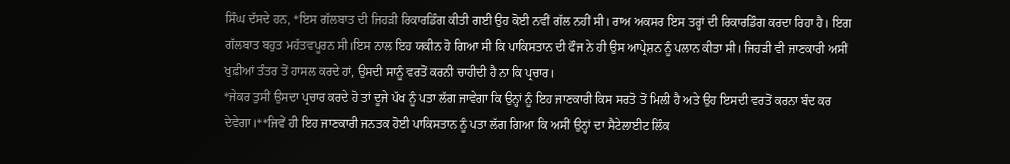ਸਿੰਘ ਦੱਸਦੇ ਹਨ, *ਇਸ ਗੱਲਬਾਤ ਦੀ ਜਿਹੜੀ ਰਿਕਾਰਡਿੰਗ ਕੀਤੀ ਗਈ ਉਹ ਕੋਈ ਨਵੀਂ ਗੱਲ ਨਹੀਂ ਸੀ। ਰਾਅ ਅਕਸਰ ਇਸ ਤਰ੍ਹਾਂ ਦੀ ਰਿਕਾਰਡਿੰਗ ਕਰਦਾ ਰਿਹਾ ਹੈ। ਇਗ ਗੱਲਬਾਤ ਬਹੁਤ ਮਹੱਤਵਪੂਰਨ ਸੀ।ਇਸ ਨਾਲ ਇਹ ਯਕੀਨ ਹੋ ਗਿਆ ਸੀ ਕਿ ਪਾਕਿਸਤਾਨ ਦੀ ਫੌਜ ਨੇ ਹੀ ਉਸ ਆਪ੍ਰੇਸ਼ਨ ਨੂੰ ਪਲਾਨ ਕੀਤਾ ਸੀ। ਜਿਹੜੀ ਵੀ ਜਾਣਕਾਰੀ ਅਸੀਂ ਖੁਫ਼ੀਆਂ ਤੰਤਰ ਤੋਂ ਹਾਸਲ ਕਰਦੇ ਹਾਂ, ਉਸਦੀ ਸਾਨੂੰ ਵਰਤੋਂ ਕਰਨੀ ਚਾਹੀਦੀ ਹੈ ਨਾ ਕਿ ਪ੍ਰਚਾਰ।
*ਜੇਕਰ ਤੁਸੀਂ ਉਸਦਾ ਪ੍ਰਚਾਰ ਕਰਦੇ ਹੋ ਤਾਂ ਦੂਜੇ ਪੱਖ ਨੂੰ ਪਤਾ ਲੱਗ ਜਾਵੇਗਾ ਕਿ ਉਨ੍ਹਾਂ ਨੂੰ ਇਹ ਜਾਣਕਾਰੀ ਕਿਸ ਸਰਤੋ ਤੋਂ ਮਿਲੀ ਹੈ ਅਤੇ ਉਹ ਇਸਦੀ ਵਰਤੋਂ ਕਰਨਾ ਬੰਦ ਕਰ ਦੇਵੇਗਾ।**ਜਿਵੇਂ ਹੀ ਇਹ ਜਾਣਕਾਰੀ ਜਨਤਕ ਹੋਈ ਪਾਕਿਸਤਾਨ ਨੂੰ ਪਤਾ ਲੱਗ ਗਿਆ ਕਿ ਅਸੀਂ ਉਨ੍ਹਾਂ ਦਾ ਸੈਟੇਲਾਈਟ ਲਿੰਕ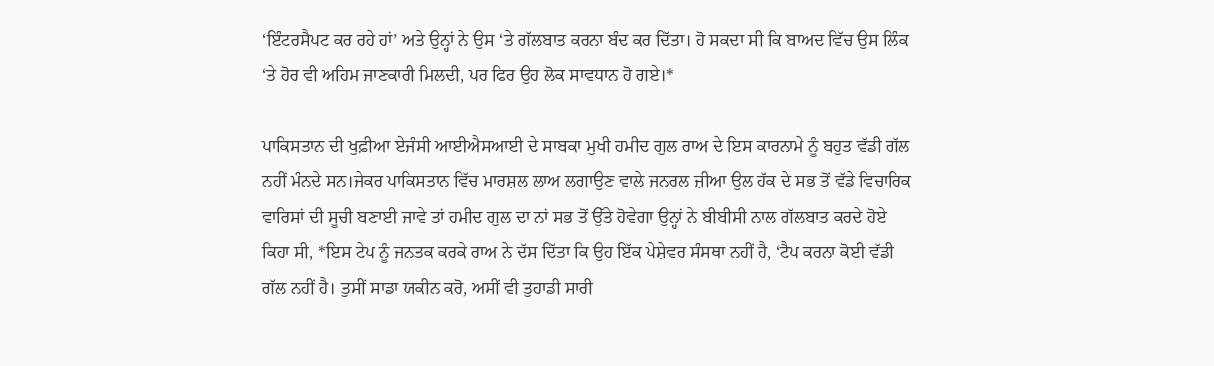‘ਇੰਟਰਸੈਪਟ ਕਰ ਰਹੇ ਹਾਂ’ ਅਤੇ ਉਨ੍ਹਾਂ ਨੇ ਉਸ ‘ਤੇ ਗੱਲਬਾਤ ਕਰਨਾ ਬੰਦ ਕਰ ਦਿੱਤਾ। ਹੋ ਸਕਦਾ ਸੀ ਕਿ ਬਾਅਦ ਵਿੱਚ ਉਸ ਲਿੰਕ ‘ਤੇ ਹੋਰ ਵੀ ਅਹਿਮ ਜਾਣਕਾਰੀ ਮਿਲਦੀ, ਪਰ ਫਿਰ ਉਹ ਲੋਕ ਸਾਵਧਾਨ ਹੋ ਗਏ।*

ਪਾਕਿਸਤਾਨ ਦੀ ਖੁਫ਼ੀਆ ਏਜੰਸੀ ਆਈਐਸਆਈ ਦੇ ਸਾਬਕਾ ਮੁਖੀ ਹਮੀਦ ਗੁਲ ਰਾਅ ਦੇ ਇਸ ਕਾਰਨਾਮੇ ਨੂੰ ਬਹੁਤ ਵੱਡੀ ਗੱਲ ਨਹੀਂ ਮੰਨਦੇ ਸਨ।ਜੇਕਰ ਪਾਕਿਸਤਾਨ ਵਿੱਚ ਮਾਰਸ਼ਲ ਲਾਅ ਲਗਾਉਣ ਵਾਲੇ ਜਨਰਲ ਜ਼ੀਆ ਉਲ ਹੱਕ ਦੇ ਸਭ ਤੋਂ ਵੱਡੇ ਵਿਚਾਰਿਕ ਵਾਰਿਸਾਂ ਦੀ ਸੂਚੀ ਬਣਾਈ ਜਾਵੇ ਤਾਂ ਹਮੀਦ ਗੁਲ ਦਾ ਨਾਂ ਸਭ ਤੋਂ ਉੱਤੇ ਹੋਵੇਗਾ ਉਨ੍ਹਾਂ ਨੇ ਬੀਬੀਸੀ ਨਾਲ ਗੱਲਬਾਤ ਕਰਦੇ ਹੋਏ ਕਿਹਾ ਸੀ, *ਇਸ ਟੇਪ ਨੂੰ ਜਨਤਕ ਕਰਕੇ ਰਾਅ ਨੇ ਦੱਸ ਦਿੱਤਾ ਕਿ ਉਹ ਇੱਕ ਪੇਸ਼ੇਵਰ ਸੰਸਥਾ ਨਹੀਂ ਹੈ, ‘ਟੈਪ ਕਰਨਾ ਕੋਈ ਵੱਡੀ ਗੱਲ ਨਹੀਂ ਹੈ। ਤੁਸੀਂ ਸਾਡਾ ਯਕੀਨ ਕਰੋ, ਅਸੀਂ ਵੀ ਤੁਹਾਡੀ ਸਾਰੀ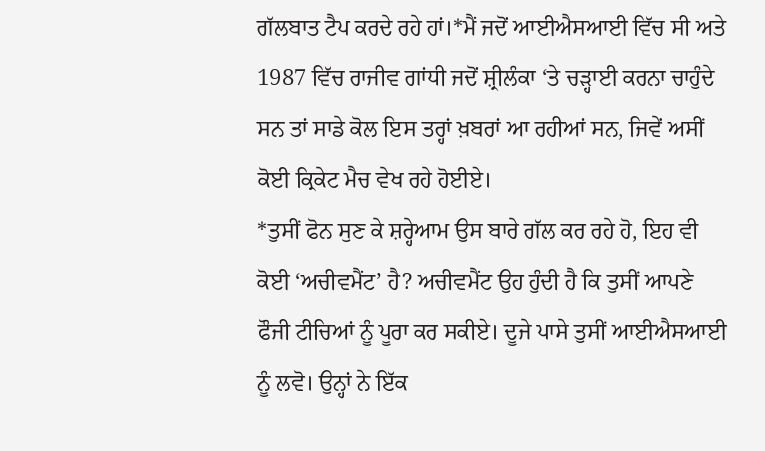ਗੱਲਬਾਤ ਟੈਪ ਕਰਦੇ ਰਹੇ ਹਾਂ।*ਮੈਂ ਜਦੋਂ ਆਈਐਸਆਈ ਵਿੱਚ ਸੀ ਅਤੇ 1987 ਵਿੱਚ ਰਾਜੀਵ ਗਾਂਧੀ ਜਦੋਂ ਸ਼੍ਰੀਲੰਕਾ ‘ਤੇ ਚੜ੍ਹਾਈ ਕਰਨਾ ਚਾਹੁੰਦੇ ਸਨ ਤਾਂ ਸਾਡੇ ਕੋਲ ਇਸ ਤਰ੍ਹਾਂ ਖ਼ਬਰਾਂ ਆ ਰਹੀਆਂ ਸਨ, ਜਿਵੇਂ ਅਸੀਂ ਕੋਈ ਕ੍ਰਿਕੇਟ ਮੈਚ ਵੇਖ ਰਹੇ ਹੋਈਏ।
*ਤੁਸੀਂ ਫੋਨ ਸੁਣ ਕੇ ਸ਼ਰ੍ਹੇਆਮ ਉਸ ਬਾਰੇ ਗੱਲ ਕਰ ਰਹੇ ਹੋ, ਇਹ ਵੀ ਕੋਈ ‘ਅਚੀਵਮੈਂਟ’ ਹੈ? ਅਚੀਵਮੈਂਟ ਉਹ ਹੁੰਦੀ ਹੈ ਕਿ ਤੁਸੀਂ ਆਪਣੇ ਫੌਜੀ ਟੀਚਿਆਂ ਨੂੰ ਪੂਰਾ ਕਰ ਸਕੀਏ। ਦੂਜੇ ਪਾਸੇ ਤੁਸੀਂ ਆਈਐਸਆਈ ਨੂੰ ਲਵੋ। ਉਨ੍ਹਾਂ ਨੇ ਇੱਕ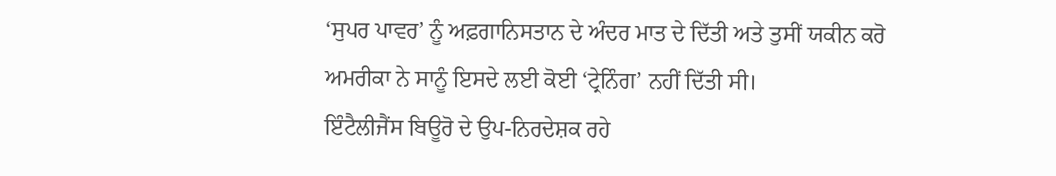‘ਸੁਪਰ ਪਾਵਰ’ ਨੂੰ ਅਫ਼ਗਾਨਿਸਤਾਨ ਦੇ ਅੰਦਰ ਮਾਤ ਦੇ ਦਿੱਤੀ ਅਤੇ ਤੁਸੀਂ ਯਕੀਨ ਕਰੋ ਅਮਰੀਕਾ ਨੇ ਸਾਨੂੰ ਇਸਦੇ ਲਈ ਕੋਈ ‘ਟ੍ਰੇਨਿੰਗ’ ਨਹੀਂ ਦਿੱਤੀ ਸੀ।
ਇੰਟੈਲੀਜੈਂਸ ਬਿਊਰੋ ਦੇ ਉਪ-ਨਿਰਦੇਸ਼ਕ ਰਹੇ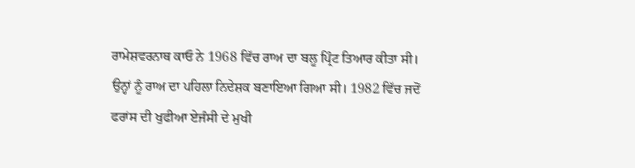ਰਾਮੇਸ਼ਵਰਨਾਥ ਕਾਓ ਨੇ 1968 ਵਿੱਚ ਰਾਅ ਦਾ ਬਲੂ ਪ੍ਰਿੰਟ ਤਿਆਰ ਕੀਤਾ ਸੀ।
ਉਨ੍ਹਾਂ ਨੂੰ ਰਾਅ ਦਾ ਪਹਿਲਾ ਨਿਦੇਸ਼ਕ ਬਣਾਇਆ ਗਿਆ ਸੀ। 1982 ਵਿੱਚ ਜਦੋਂ ਫਰਾਂਸ ਦੀ ਖੁਫੀਆ ਏਜੰਸੀ ਦੇ ਮੁਖੀ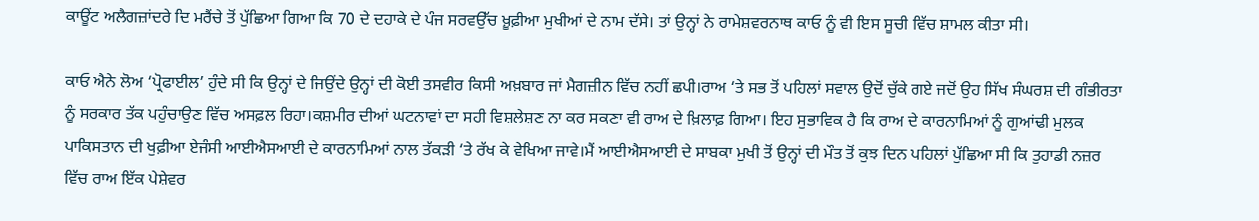ਕਾਊਂਟ ਅਲੈਗਜ਼ਾਂਦਰੇ ਦਿ ਮਰੈਂਚੇ ਤੋਂ ਪੁੱਛਿਆ ਗਿਆ ਕਿ 70 ਦੇ ਦਹਾਕੇ ਦੇ ਪੰਜ ਸਰਵਉੱਚ ਖ਼ੂਫ਼ੀਆ ਮੁਖੀਆਂ ਦੇ ਨਾਮ ਦੱਸੇ। ਤਾਂ ਉਨ੍ਹਾਂ ਨੇ ਰਾਮੇਸ਼ਵਰਨਾਥ ਕਾਓ ਨੂੰ ਵੀ ਇਸ ਸੂਚੀ ਵਿੱਚ ਸ਼ਾਮਲ ਕੀਤਾ ਸੀ।

ਕਾਓ ਐਨੇ ਲੋਅ ‘ਪ੍ਰੋਫਾਈਲ’ ਹੁੰਦੇ ਸੀ ਕਿ ਉਨ੍ਹਾਂ ਦੇ ਜਿਉਂਦੇ ਉਨ੍ਹਾਂ ਦੀ ਕੋਈ ਤਸਵੀਰ ਕਿਸੀ ਅਖ਼ਬਾਰ ਜਾਂ ਮੈਗਜ਼ੀਨ ਵਿੱਚ ਨਹੀਂ ਛਪੀ।ਰਾਅ ‘ਤੇ ਸਭ ਤੋਂ ਪਹਿਲਾਂ ਸਵਾਲ ਉਦੋਂ ਚੁੱਕੇ ਗਏ ਜਦੋਂ ਉਹ ਸਿੱਖ ਸੰਘਰਸ਼ ਦੀ ਗੰਭੀਰਤਾ ਨੂੰ ਸਰਕਾਰ ਤੱਕ ਪਹੁੰਚਾਉਣ ਵਿੱਚ ਅਸਫ਼ਲ ਰਿਹਾ।ਕਸ਼ਮੀਰ ਦੀਆਂ ਘਟਨਾਵਾਂ ਦਾ ਸਹੀ ਵਿਸ਼ਲੇਸ਼ਣ ਨਾ ਕਰ ਸਕਣਾ ਵੀ ਰਾਅ ਦੇ ਖ਼ਿਲਾਫ਼ ਗਿਆ। ਇਹ ਸੁਭਾਵਿਕ ਹੈ ਕਿ ਰਾਅ ਦੇ ਕਾਰਨਾਮਿਆਂ ਨੂੰ ਗੁਆਂਢੀ ਮੁਲਕ ਪਾਕਿਸਤਾਨ ਦੀ ਖੁਫ਼ੀਆ ਏਜੰਸੀ ਆਈਐਸਆਈ ਦੇ ਕਾਰਨਾਮਿਆਂ ਨਾਲ ਤੱਕੜੀ ‘ਤੇ ਰੱਖ ਕੇ ਵੇਖਿਆ ਜਾਵੇ।ਮੈਂ ਆਈਐਸਆਈ ਦੇ ਸਾਬਕਾ ਮੁਖੀ ਤੋਂ ਉਨ੍ਹਾਂ ਦੀ ਮੌਤ ਤੋਂ ਕੁਝ ਦਿਨ ਪਹਿਲਾਂ ਪੁੱਛਿਆ ਸੀ ਕਿ ਤੁਹਾਡੀ ਨਜ਼ਰ ਵਿੱਚ ਰਾਅ ਇੱਕ ਪੇਸ਼ੇਵਰ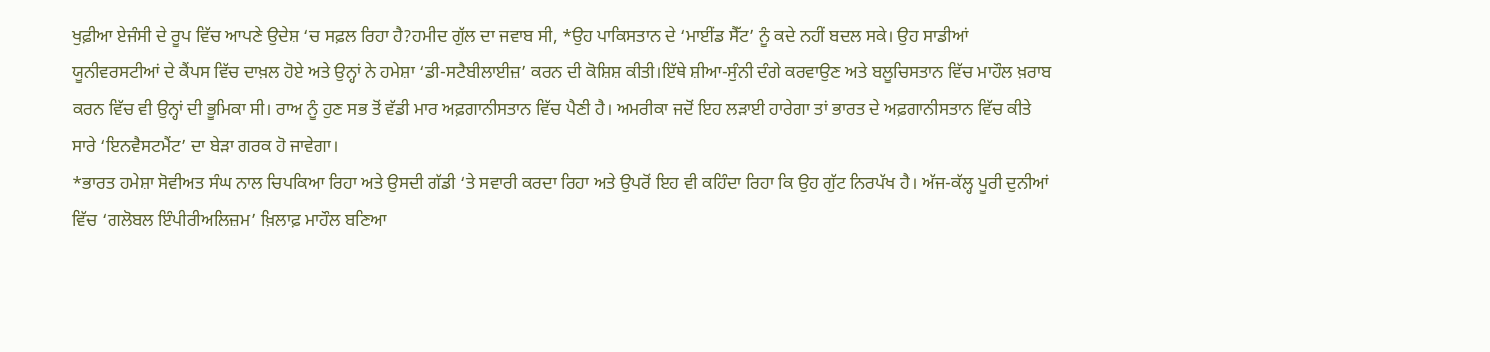ਖੁਫ਼ੀਆ ਏਜੰਸੀ ਦੇ ਰੂਪ ਵਿੱਚ ਆਪਣੇ ਉਦੇਸ਼ ‘ਚ ਸਫ਼ਲ ਰਿਹਾ ਹੈ?ਹਮੀਦ ਗੁੱਲ ਦਾ ਜਵਾਬ ਸੀ, *ਉਹ ਪਾਕਿਸਤਾਨ ਦੇ ‘ਮਾਈਂਡ ਸੈੱਟ’ ਨੂੰ ਕਦੇ ਨਹੀਂ ਬਦਲ ਸਕੇ। ਉਹ ਸਾਡੀਆਂ ਯੂਨੀਵਰਸਟੀਆਂ ਦੇ ਕੈਂਪਸ ਵਿੱਚ ਦਾਖ਼ਲ ਹੋਏ ਅਤੇ ਉਨ੍ਹਾਂ ਨੇ ਹਮੇਸ਼ਾ ‘ਡੀ-ਸਟੈਬੀਲਾਈਜ਼’ ਕਰਨ ਦੀ ਕੋਸ਼ਿਸ਼ ਕੀਤੀ।ਇੱਥੇ ਸ਼ੀਆ-ਸੁੰਨੀ ਦੰਗੇ ਕਰਵਾਉਣ ਅਤੇ ਬਲੂਚਿਸਤਾਨ ਵਿੱਚ ਮਾਹੌਲ ਖ਼ਰਾਬ ਕਰਨ ਵਿੱਚ ਵੀ ਉਨ੍ਹਾਂ ਦੀ ਭੂਮਿਕਾ ਸੀ। ਰਾਅ ਨੂੰ ਹੁਣ ਸਭ ਤੋਂ ਵੱਡੀ ਮਾਰ ਅਫ਼ਗਾਨੀਸਤਾਨ ਵਿੱਚ ਪੈਣੀ ਹੈ। ਅਮਰੀਕਾ ਜਦੋਂ ਇਹ ਲੜਾਈ ਹਾਰੇਗਾ ਤਾਂ ਭਾਰਤ ਦੇ ਅਫ਼ਗਾਨੀਸਤਾਨ ਵਿੱਚ ਕੀਤੇ ਸਾਰੇ ‘ਇਨਵੈਸਟਮੈਂਟ’ ਦਾ ਬੇੜਾ ਗਰਕ ਹੋ ਜਾਵੇਗਾ।
*ਭਾਰਤ ਹਮੇਸ਼ਾ ਸੋਵੀਅਤ ਸੰਘ ਨਾਲ ਚਿਪਕਿਆ ਰਿਹਾ ਅਤੇ ਉਸਦੀ ਗੱਡੀ ‘ਤੇ ਸਵਾਰੀ ਕਰਦਾ ਰਿਹਾ ਅਤੇ ਉਪਰੋਂ ਇਹ ਵੀ ਕਹਿੰਦਾ ਰਿਹਾ ਕਿ ਉਹ ਗੁੱਟ ਨਿਰਪੱਖ ਹੈ। ਅੱਜ-ਕੱਲ੍ਹ ਪੂਰੀ ਦੁਨੀਆਂ ਵਿੱਚ ‘ਗਲੋਬਲ ਇੰਪੀਰੀਅਲਿਜ਼ਮ’ ਖ਼ਿਲਾਫ਼ ਮਾਹੌਲ ਬਣਿਆ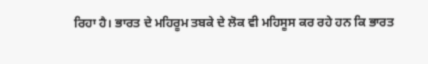ਰਿਹਾ ਹੈ। ਭਾਰਤ ਦੇ ਮਹਿਰੂਮ ਤਬਕੇ ਦੇ ਲੋਕ ਵੀ ਮਹਿਸੂਸ ਕਰ ਰਹੇ ਹਨ ਕਿ ਭਾਰਤ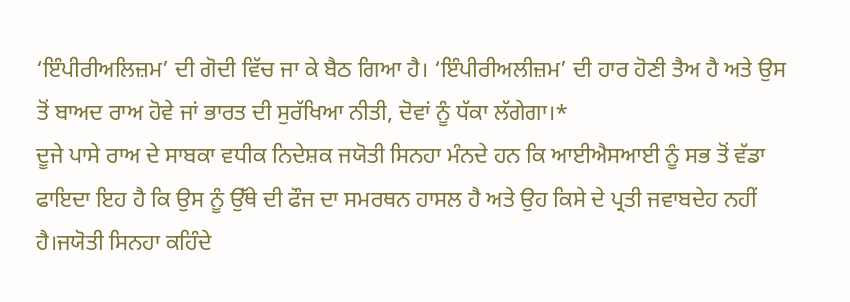‘ਇੰਪੀਰੀਅਲਿਜ਼ਮ’ ਦੀ ਗੋਦੀ ਵਿੱਚ ਜਾ ਕੇ ਬੈਠ ਗਿਆ ਹੈ। ‘ਇੰਪੀਰੀਅਲੀਜ਼ਮ’ ਦੀ ਹਾਰ ਹੋਣੀ ਤੈਅ ਹੈ ਅਤੇ ਉਸ ਤੋਂ ਬਾਅਦ ਰਾਅ ਹੋਵੇ ਜਾਂ ਭਾਰਤ ਦੀ ਸੁਰੱਖਿਆ ਨੀਤੀ, ਦੋਵਾਂ ਨੂੰ ਧੱਕਾ ਲੱਗੇਗਾ।*
ਦੂਜੇ ਪਾਸੇ ਰਾਅ ਦੇ ਸਾਬਕਾ ਵਧੀਕ ਨਿਦੇਸ਼ਕ ਜਯੋਤੀ ਸਿਨਹਾ ਮੰਨਦੇ ਹਨ ਕਿ ਆਈਐਸਆਈ ਨੂੰ ਸਭ ਤੋਂ ਵੱਡਾ ਫਾਇਦਾ ਇਹ ਹੈ ਕਿ ਉਸ ਨੂੰ ਉੱਥੇ ਦੀ ਫੌਜ ਦਾ ਸਮਰਥਨ ਹਾਸਲ ਹੈ ਅਤੇ ਉਹ ਕਿਸੇ ਦੇ ਪ੍ਰਤੀ ਜਵਾਬਦੇਹ ਨਹੀਂ ਹੈ।ਜਯੋਤੀ ਸਿਨਹਾ ਕਹਿੰਦੇ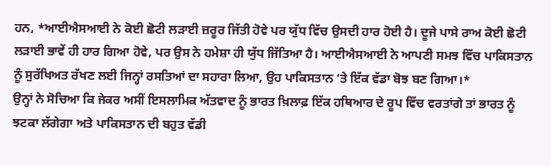ਹਨ, *ਆਈਐਸਆਈ ਨੇ ਕੋਈ ਛੋਟੀ ਲੜਾਈ ਜ਼ਰੂਰ ਜਿੱਤੀ ਹੋਵੇ ਪਰ ਯੁੱਧ ਵਿੱਚ ਉਸਦੀ ਹਾਰ ਹੋਈ ਹੈ। ਦੂਜੇ ਪਾਸੇ ਰਾਅ ਕੋਈ ਛੋਟੀ ਲੜਾਈ ਭਾਵੇਂ ਹੀ ਹਾਰ ਗਿਆ ਹੋਵੇ, ਪਰ ਉਸ ਨੇ ਹਮੇਸ਼ਾ ਹੀ ਯੁੱਧ ਜਿੱਤਿਆ ਹੈ। ਆਈਐਸਆਈ ਨੇ ਆਪਣੀ ਸਮਝ ਵਿੱਚ ਪਾਕਿਸਤਾਨ ਨੂੰ ਸੁਰੱਖਿਅਤ ਰੱਖਣ ਲਈ ਜਿਨ੍ਹਾਂ ਰਸਤਿਆਂ ਦਾ ਸਹਾਰਾ ਲਿਆ, ਉਹ ਪਾਕਿਸਤਾਨ ‘ਤੇ ਇੱਕ ਵੱਡਾ ਬੋਝ ਬਣ ਗਿਆ।*
ਉਨ੍ਹਾਂ ਨੇ ਸੋਚਿਆ ਕਿ ਜੇਕਰ ਅਸੀਂ ਇਸਲਾਮਿਕ ਅੱਤਵਾਦ ਨੂੰ ਭਾਰਤ ਖ਼ਿਲਾਫ਼ ਇੱਕ ਹਥਿਆਰ ਦੇ ਰੂਪ ਵਿੱਚ ਵਰਤਾਂਗੇ ਤਾਂ ਭਾਰਤ ਨੂੰ ਝਟਕਾ ਲੱਗੇਗਾ ਅਤੇ ਪਾਕਿਸਤਾਨ ਦੀ ਬਹੁਤ ਵੱਡੀ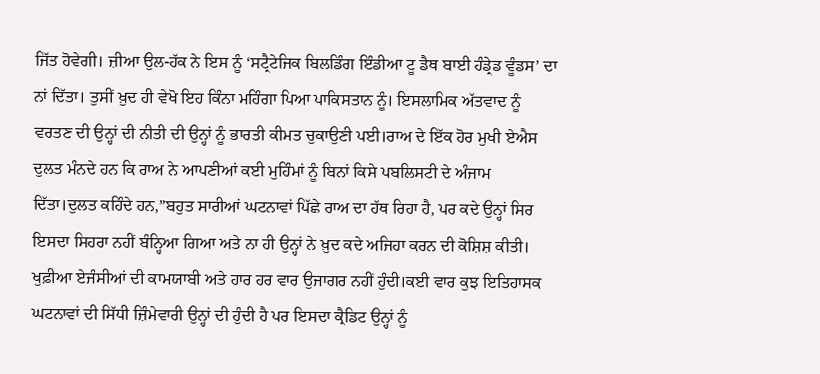ਜਿੱਤ ਹੋਵੇਗੀ। ਜ਼ੀਆ ਉਲ-ਹੱਕ ਨੇ ਇਸ ਨੂੰ ‘ਸਟ੍ਰੈਟੇਜਿਕ ਬਿਲਡਿੰਗ ਇੰਡੀਆ ਟੂ ਡੈਥ ਬਾਈ ਹੰਡ੍ਰੇਡ ਵੂੰਡਸ’ ਦਾ ਨਾਂ ਦਿੱਤਾ। ਤੁਸੀਂ ਖ਼ੁਦ ਹੀ ਵੇਖੋ ਇਹ ਕਿੰਨਾ ਮਹਿੰਗਾ ਪਿਆ ਪਾਕਿਸਤਾਨ ਨੂੰ। ਇਸਲਾਮਿਕ ਅੱਤਵਾਦ ਨੂੰ ਵਰਤਣ ਦੀ ਉਨ੍ਹਾਂ ਦੀ ਨੀਤੀ ਦੀ ਉਨ੍ਹਾਂ ਨੂੰ ਭਾਰਤੀ ਕੀਮਤ ਚੁਕਾਉਣੀ ਪਈ।ਰਾਅ ਦੇ ਇੱਕ ਹੋਰ ਮੁਖੀ ਏਐਸ ਦੁਲਤ ਮੰਨਦੇ ਹਨ ਕਿ ਰਾਅ ਨੇ ਆਪਣੀਆਂ ਕਈ ਮੁਹਿੰਮਾਂ ਨੂੰ ਬਿਨਾਂ ਕਿਸੇ ਪਬਲਿਸਟੀ ਦੇ ਅੰਜਾਮ ਦਿੱਤਾ।ਦੁਲਤ ਕਹਿੰਦੇ ਹਨ,”ਬਹੁਤ ਸਾਰੀਆਂ ਘਟਨਾਵਾਂ ਪਿੱਛੇ ਰਾਅ ਦਾ ਹੱਥ ਰਿਹਾ ਹੈ, ਪਰ ਕਦੇ ਉਨ੍ਹਾਂ ਸਿਰ ਇਸਦਾ ਸਿਹਰਾ ਨਹੀਂ ਬੰਨ੍ਹਿਆ ਗਿਆ ਅਤੇ ਨਾ ਹੀ ਉਨ੍ਹਾਂ ਨੇ ਖ਼ੁਦ ਕਦੇ ਅਜਿਹਾ ਕਰਨ ਦੀ ਕੋਸ਼ਿਸ਼ ਕੀਤੀ।
ਖੁਫ਼ੀਆ ਏਜੰਸੀਆਂ ਦੀ ਕਾਮਯਾਬੀ ਅਤੇ ਹਾਰ ਹਰ ਵਾਰ ਉਜਾਗਰ ਨਹੀਂ ਹੁੰਦੀ।ਕਈ ਵਾਰ ਕੁਝ ਇਤਿਹਾਸਕ ਘਟਨਾਵਾਂ ਦੀ ਸਿੱਧੀ ਜ਼ਿੰਮੇਵਾਰੀ ਉਨ੍ਹਾਂ ਦੀ ਹੁੰਦੀ ਹੈ ਪਰ ਇਸਦਾ ਕ੍ਰੈਡਿਟ ਉਨ੍ਹਾਂ ਨੂੰ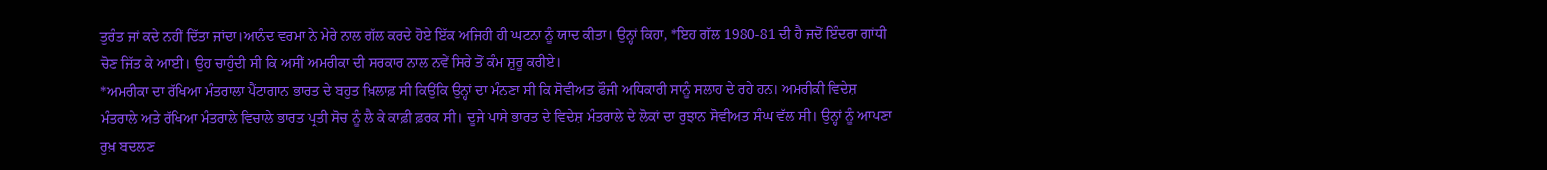ਤੁਰੰਤ ਜਾਂ ਕਦੇ ਨਹੀਂ ਦਿੱਤਾ ਜਾਂਦਾ।ਆਨੰਦ ਵਰਮਾ ਨੇ ਮੇਰੇ ਨਾਲ ਗੱਲ ਕਰਦੇ ਹੋਏ ਇੱਕ ਅਜਿਹੀ ਹੀ ਘਟਨਾ ਨੂੰ ਯਾਦ ਕੀਤਾ। ਉਨ੍ਹਾਂ ਕਿਹਾ, *ਇਹ ਗੱਲ 1980-81 ਦੀ ਹੈ ਜਦੋਂ ਇੰਦਰਾ ਗਾਂਧੀ ਚੋਣ ਜਿੱਤ ਕੇ ਆਈ। ਉਹ ਚਾਹੁੰਦੀ ਸੀ ਕਿ ਅਸੀਂ ਅਮਰੀਕਾ ਦੀ ਸਰਕਾਰ ਨਾਲ ਨਵੇਂ ਸਿਰੇ ਤੋਂ ਕੰਮ ਸ਼ੁਰੂ ਕਰੀਏ।
*ਅਮਰੀਕਾ ਦਾ ਰੱਖਿਆ ਮੰਤਰਾਲਾ ਪੈਂਟਾਗਾਨ ਭਾਰਤ ਦੇ ਬਹੁਤ ਖ਼ਿਲਾਫ਼ ਸੀ ਕਿਉਂਕਿ ਉਨ੍ਹਾਂ ਦਾ ਮੰਨਣਾ ਸੀ ਕਿ ਸੋਵੀਅਤ ਫੌਜੀ ਅਧਿਕਾਰੀ ਸਾਨੂੰ ਸਲਾਹ ਦੇ ਰਹੇ ਹਨ। ਅਮਰੀਕੀ ਵਿਦੇਸ਼ ਮੰਤਰਾਲੇ ਅਤੇ ਰੱਖਿਆ ਮੰਤਰਾਲੇ ਵਿਚਾਲੇ ਭਾਰਤ ਪ੍ਰਤੀ ਸੋਚ ਨੂੰ ਲੈ ਕੇ ਕਾਫ਼ੀ ਫ਼ਰਕ ਸੀ। ਦੂਜੇ ਪਾਸੇ ਭਾਰਤ ਦੇ ਵਿਦੇਸ਼ ਮੰਤਰਾਲੇ ਦੇ ਲੋਕਾਂ ਦਾ ਰੁਝਾਨ ਸੋਵੀਅਤ ਸੰਘ ਵੱਲ ਸੀ। ਉਨ੍ਹਾਂ ਨੂੰ ਆਪਣਾ ਰੁਖ਼ ਬਦਲਣ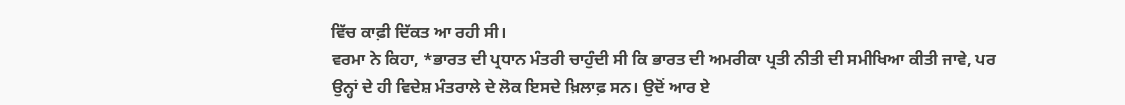ਵਿੱਚ ਕਾਫ਼ੀ ਦਿੱਕਤ ਆ ਰਹੀ ਸੀ।
ਵਰਮਾ ਨੇ ਕਿਹਾ, *ਭਾਰਤ ਦੀ ਪ੍ਰਧਾਨ ਮੰਤਰੀ ਚਾਹੁੰਦੀ ਸੀ ਕਿ ਭਾਰਤ ਦੀ ਅਮਰੀਕਾ ਪ੍ਰਤੀ ਨੀਤੀ ਦੀ ਸਮੀਖਿਆ ਕੀਤੀ ਜਾਵੇ, ਪਰ ਉਨ੍ਹਾਂ ਦੇ ਹੀ ਵਿਦੇਸ਼ ਮੰਤਰਾਲੇ ਦੇ ਲੋਕ ਇਸਦੇ ਖ਼ਿਲਾਫ਼ ਸਨ। ਉਦੋਂ ਆਰ ਏ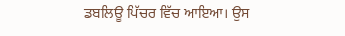ਡਬਲਿਊ ਪਿੱਚਰ ਵਿੱਚ ਆਇਆ। ਉਸ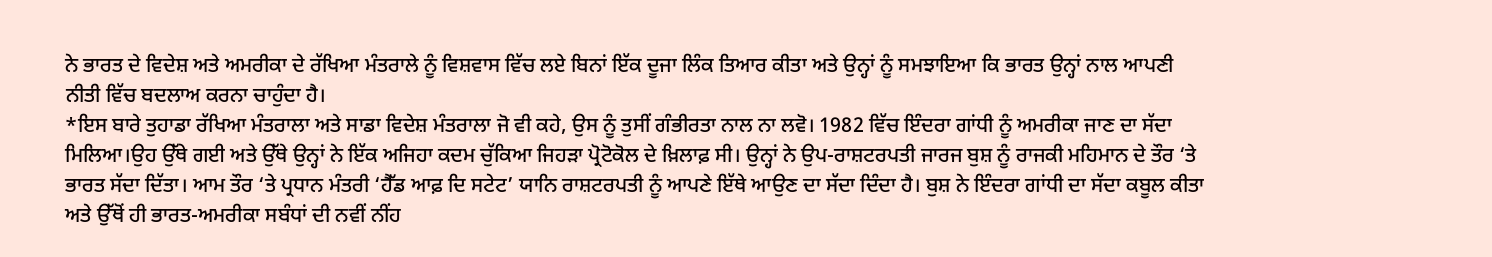ਨੇ ਭਾਰਤ ਦੇ ਵਿਦੇਸ਼ ਅਤੇ ਅਮਰੀਕਾ ਦੇ ਰੱਖਿਆ ਮੰਤਰਾਲੇ ਨੂੰ ਵਿਸ਼ਵਾਸ ਵਿੱਚ ਲਏ ਬਿਨਾਂ ਇੱਕ ਦੂਜਾ ਲਿੰਕ ਤਿਆਰ ਕੀਤਾ ਅਤੇ ਉਨ੍ਹਾਂ ਨੂੰ ਸਮਝਾਇਆ ਕਿ ਭਾਰਤ ਉਨ੍ਹਾਂ ਨਾਲ ਆਪਣੀ ਨੀਤੀ ਵਿੱਚ ਬਦਲਾਅ ਕਰਨਾ ਚਾਹੁੰਦਾ ਹੈ।
*ਇਸ ਬਾਰੇ ਤੁਹਾਡਾ ਰੱਖਿਆ ਮੰਤਰਾਲਾ ਅਤੇ ਸਾਡਾ ਵਿਦੇਸ਼ ਮੰਤਰਾਲਾ ਜੋ ਵੀ ਕਹੇ, ਉਸ ਨੂੰ ਤੁਸੀਂ ਗੰਭੀਰਤਾ ਨਾਲ ਨਾ ਲਵੋ। 1982 ਵਿੱਚ ਇੰਦਰਾ ਗਾਂਧੀ ਨੂੰ ਅਮਰੀਕਾ ਜਾਣ ਦਾ ਸੱਦਾ ਮਿਲਿਆ।ਉਹ ਉੱਥੇ ਗਈ ਅਤੇ ਉੱਥੇ ਉਨ੍ਹਾਂ ਨੇ ਇੱਕ ਅਜਿਹਾ ਕਦਮ ਚੁੱਕਿਆ ਜਿਹੜਾ ਪ੍ਰੋਟੋਕੋਲ ਦੇ ਖ਼ਿਲਾਫ਼ ਸੀ। ਉਨ੍ਹਾਂ ਨੇ ਉਪ-ਰਾਸ਼ਟਰਪਤੀ ਜਾਰਜ ਬੁਸ਼ ਨੂੰ ਰਾਜਕੀ ਮਹਿਮਾਨ ਦੇ ਤੌਰ ‘ਤੇ ਭਾਰਤ ਸੱਦਾ ਦਿੱਤਾ। ਆਮ ਤੌਰ ‘ਤੇ ਪ੍ਰਧਾਨ ਮੰਤਰੀ ‘ਹੈੱਡ ਆਫ਼ ਦਿ ਸਟੇਟ’ ਯਾਨਿ ਰਾਸ਼ਟਰਪਤੀ ਨੂੰ ਆਪਣੇ ਇੱਥੇ ਆਉਣ ਦਾ ਸੱਦਾ ਦਿੰਦਾ ਹੈ। ਬੁਸ਼ ਨੇ ਇੰਦਰਾ ਗਾਂਧੀ ਦਾ ਸੱਦਾ ਕਬੂਲ ਕੀਤਾ ਅਤੇ ਉੱਥੋਂ ਹੀ ਭਾਰਤ-ਅਮਰੀਕਾ ਸਬੰਧਾਂ ਦੀ ਨਵੀਂ ਨੀਂਹ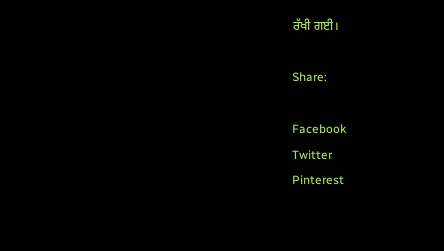ਰੱਖੀ ਗਈ।

Share:

Facebook
Twitter
Pinterest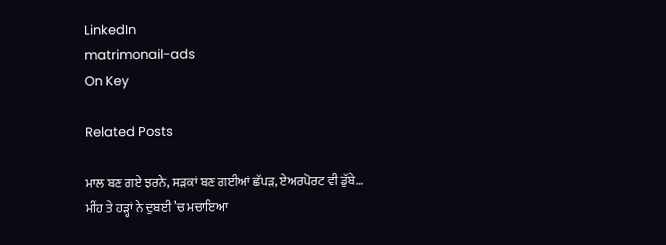LinkedIn
matrimonail-ads
On Key

Related Posts

ਮਾਲ ਬਣ ਗਏ ਝਰਨੇ, ਸੜਕਾਂ ਬਣ ਗਈਆਂ ਛੱਪੜ, ਏਅਰਪੋਰਟ ਵੀ ਡੁੱਬੇ… ਮੀਂਹ ਤੇ ਹੜ੍ਹਾਂ ਨੇ ਦੁਬਈ ’ਚ ਮਚਾਇਆ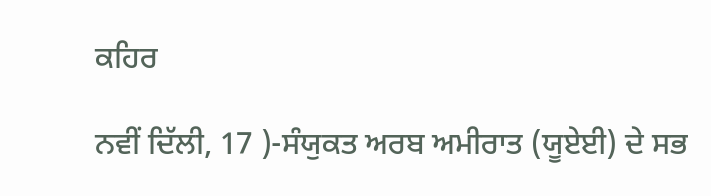ਕਹਿਰ

ਨਵੀਂ ਦਿੱਲੀ, 17 )-ਸੰਯੁਕਤ ਅਰਬ ਅਮੀਰਾਤ (ਯੂਏਈ) ਦੇ ਸਭ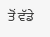ਤੋਂ ਵੱਡੇ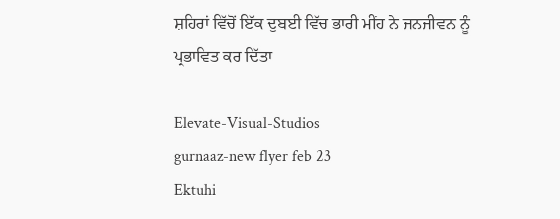ਸ਼ਹਿਰਾਂ ਵਿੱਚੋਂ ਇੱਕ ਦੁਬਈ ਵਿੱਚ ਭਾਰੀ ਮੀਂਹ ਨੇ ਜਨਜੀਵਨ ਨੂੰ ਪ੍ਰਭਾਵਿਤ ਕਰ ਦਿੱਤਾ

Elevate-Visual-Studios
gurnaaz-new flyer feb 23
Ektuhi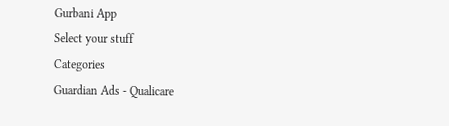Gurbani App
Select your stuff
Categories
Guardian Ads - Qualicare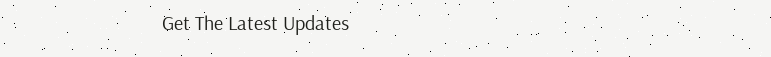Get The Latest Updates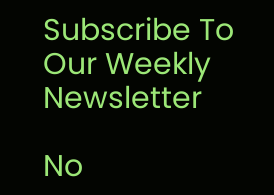Subscribe To Our Weekly Newsletter

No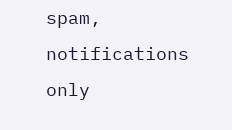spam, notifications only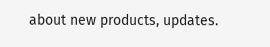about new products, updates.